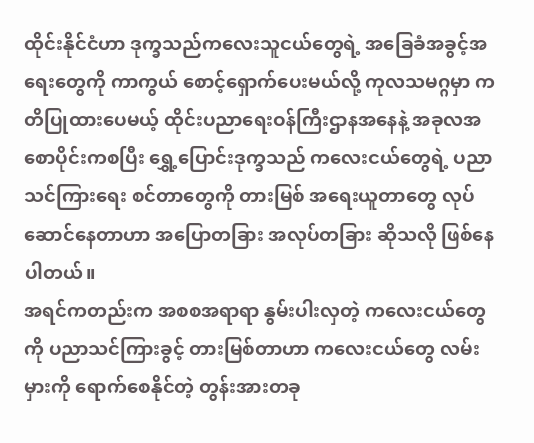ထိုင်းနိုင်ငံဟာ ဒုက္ခသည်ကလေးသူငယ်တွေရဲ့ အခြေခံအခွင့်အရေးတွေကို ကာကွယ် စောင့်ရှောက်ပေးမယ်လို့ ကုလသမဂ္ဂမှာ ကတိပြုထားပေမယ့် ထိုင်းပညာရေးဝန်ကြီးဌာနအနေနဲ့ အခုလအစောပိုင်းကစပြီး ရွှေ့ပြောင်းဒုက္ခသည် ကလေးငယ်တွေရဲ့ ပညာသင်ကြားရေး စင်တာတွေကို တားမြစ် အရေးယူတာတွေ လုပ်ဆောင်နေတာဟာ အပြောတခြား အလုပ်တခြား ဆိုသလို ဖြစ်နေပါတယ်။
အရင်ကတည်းက အစစအရာရာ နွမ်းပါးလှတဲ့ ကလေးငယ်တွေကို ပညာသင်ကြားခွင့် တားမြစ်တာဟာ ကလေးငယ်တွေ လမ်းမှားကို ရောက်စေနိုင်တဲ့ တွန်းအားတခု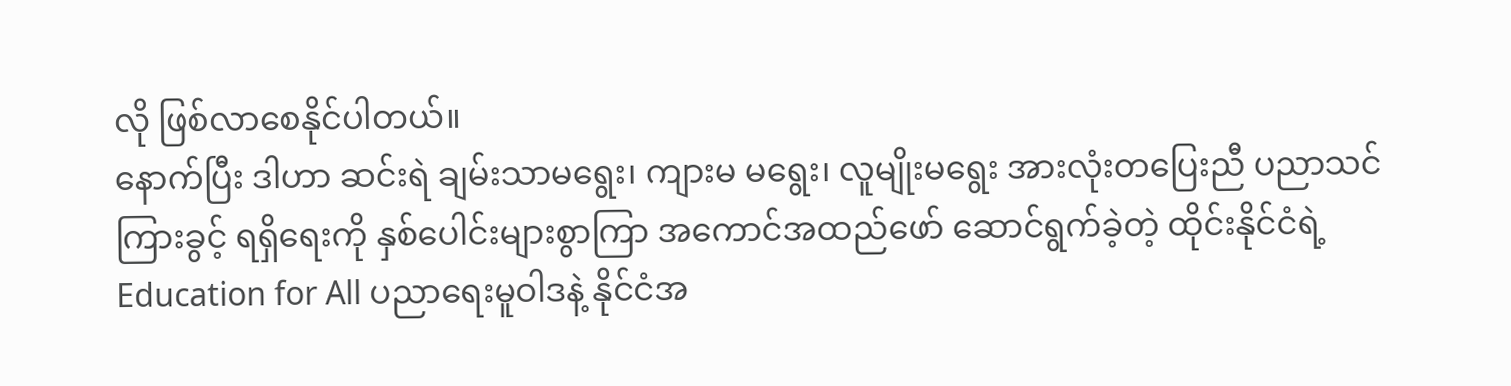လို ဖြစ်လာစေနိုင်ပါတယ်။
နောက်ပြီး ဒါဟာ ဆင်းရဲ ချမ်းသာမရွေး၊ ကျားမ မရွေး၊ လူမျိုးမရွေး အားလုံးတပြေးညီ ပညာသင်ကြားခွင့် ရရှိရေးကို နှစ်ပေါင်းများစွာကြာ အကောင်အထည်ဖော် ဆောင်ရွက်ခဲ့တဲ့ ထိုင်းနိုင်ငံရဲ့ Education for All ပညာရေးမူဝါဒနဲ့ နိုင်ငံအ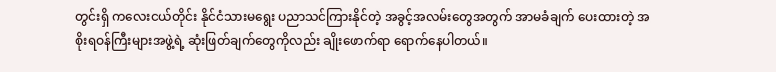တွင်းရှိ ကလေးငယ်တိုင်း နိုင်ငံသားမရွေး ပညာသင်ကြားနိုင်တဲ့ အခွင့်အလမ်းတွေအတွက် အာမခံချက် ပေးထားတဲ့ အစိုးရဝန်ကြီးများအဖွဲ့ရဲ့ ဆုံးဖြတ်ချက်တွေကိုလည်း ချိုးဖောက်ရာ ရောက်နေပါတယ်။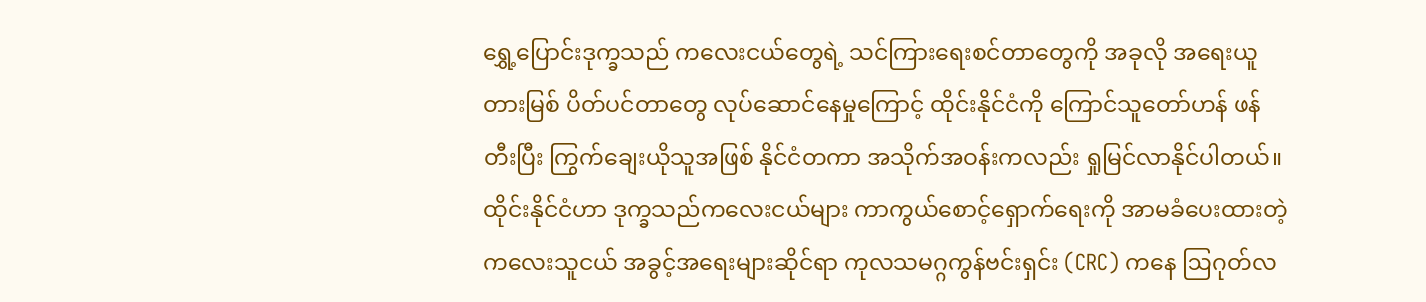ရွှေ့ပြောင်းဒုက္ခသည် ကလေးငယ်တွေရဲ့ သင်ကြားရေးစင်တာတွေကို အခုလို အရေးယူ တားမြစ် ပိတ်ပင်တာတွေ လုပ်ဆောင်နေမှုကြောင့် ထိုင်းနိုင်ငံကို ကြောင်သူတော်ဟန် ဖန်တီးပြီး ကြွက်ချေးယိုသူအဖြစ် နိုင်ငံတကာ အသိုက်အဝန်းကလည်း ရှုမြင်လာနိုင်ပါတယ်။
ထိုင်းနိုင်ငံဟာ ဒုက္ခသည်ကလေးငယ်များ ကာကွယ်စောင့်ရှောက်ရေးကို အာမခံပေးထားတဲ့ ကလေးသူငယ် အခွင့်အရေးများဆိုင်ရာ ကုလသမဂ္ဂကွန်ဗင်းရှင်း (CRC) ကနေ ဩဂုတ်လ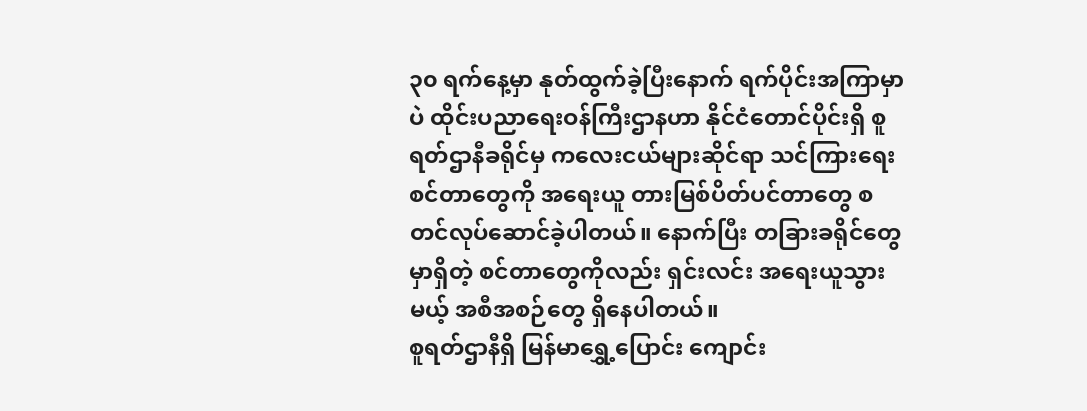၃၀ ရက်နေ့မှာ နုတ်ထွက်ခဲ့ပြီးနောက် ရက်ပိုင်းအကြာမှာပဲ ထိုင်းပညာရေးဝန်ကြီးဌာနဟာ နိုင်ငံတောင်ပိုင်းရှိ စူရတ်ဌာနီခရိုင်မှ ကလေးငယ်များဆိုင်ရာ သင်ကြားရေးစင်တာတွေကို အရေးယူ တားမြစ်ပိတ်ပင်တာတွေ စတင်လုပ်ဆောင်ခဲ့ပါတယ်။ နောက်ပြီး တခြားခရိုင်တွေမှာရှိတဲ့ စင်တာတွေကိုလည်း ရှင်းလင်း အရေးယူသွားမယ့် အစီအစဉ်တွေ ရှိနေပါတယ်။
စူရတ်ဌာနီရှိ မြန်မာရွှေ့ပြောင်း ကျောင်း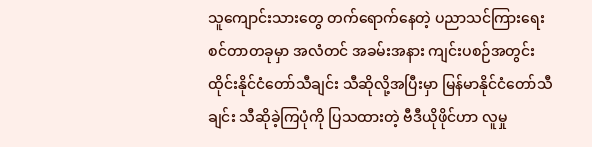သူကျောင်းသားတွေ တက်ရောက်နေတဲ့ ပညာသင်ကြားရေးစင်တာတခုမှာ အလံတင် အခမ်းအနား ကျင်းပစဉ်အတွင်း ထိုင်းနိုင်ငံတော်သီချင်း သီဆိုလို့အပြီးမှာ မြန်မာနိုင်ငံတော်သီချင်း သီဆိုခဲ့ကြပုံကို ပြသထားတဲ့ ဗီဒီယိုဖိုင်ဟာ လူမှု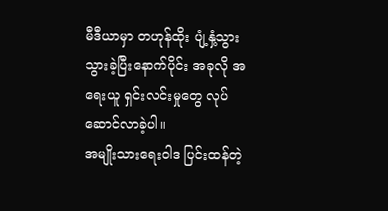မီဒီယာမှာ တဟုန်ထိုး ပျံ့နှံ့သွားသွားခဲ့ပြီးနောက်ပိုင်း အခုလို အရေးယူ ရှင်းလင်းမှုတွေ လုပ်ဆောင်လာခဲ့ပါ။
အမျိုးသားရေးဝါဒ ပြင်းထန်တဲ့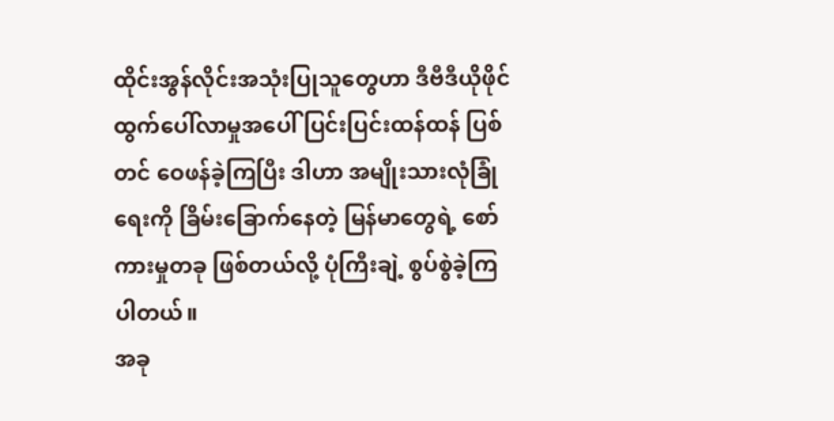ထိုင်းအွန်လိုင်းအသုံးပြုသူတွေဟာ ဒီဗီဒီယိုဖိုင် ထွက်ပေါ်လာမှုအပေါ် ပြင်းပြင်းထန်ထန် ပြစ်တင် ဝေဖန်ခဲ့ကြပြီး ဒါဟာ အမျိုးသားလုံခြုံရေးကို ခြိမ်းခြောက်နေတဲ့ မြန်မာတွေရဲ့ စော်ကားမှုတခု ဖြစ်တယ်လို့ ပုံကြီးချဲ့ စွပ်စွဲခဲ့ကြပါတယ်။
အခု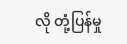လို တုံ့ပြန်မှု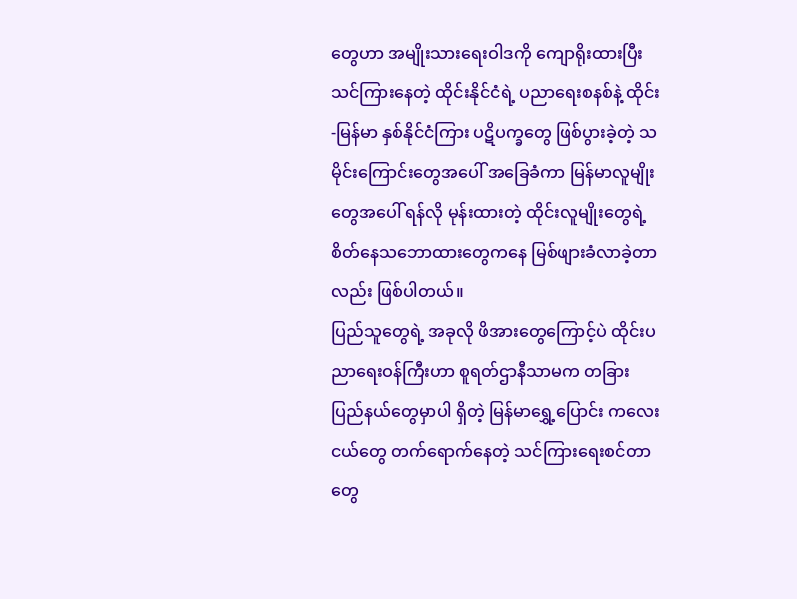တွေဟာ အမျိုးသားရေးဝါဒကို ကျောရိုးထားပြီး သင်ကြားနေတဲ့ ထိုင်းနိုင်ငံရဲ့ ပညာရေးစနစ်နဲ့ ထိုင်း-မြန်မာ နှစ်နိုင်ငံကြား ပဋိပက္ခတွေ ဖြစ်ပွားခဲ့တဲ့ သမိုင်းကြောင်းတွေအပေါ် အခြေခံကာ မြန်မာလူမျိုးတွေအပေါ် ရန်လို မုန်းထားတဲ့ ထိုင်းလူမျိုးတွေရဲ့ စိတ်နေသဘောထားတွေကနေ မြစ်ဖျားခံလာခဲ့တာလည်း ဖြစ်ပါတယ်။
ပြည်သူတွေရဲ့ အခုလို ဖိအားတွေကြောင့်ပဲ ထိုင်းပညာရေးဝန်ကြီးဟာ စူရတ်ဌာနီသာမက တခြားပြည်နယ်တွေမှာပါ ရှိတဲ့ မြန်မာရွှေ့ပြောင်း ကလေးငယ်တွေ တက်ရောက်နေတဲ့ သင်ကြားရေးစင်တာတွေ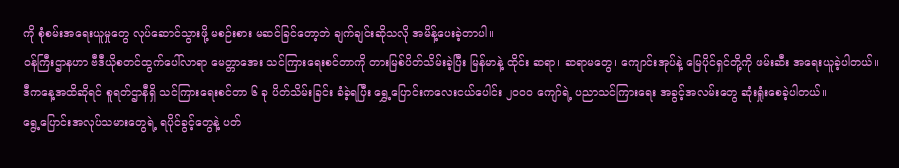ကို စုံစမ်းအရေးယူမှုတွေ လုပ်ဆောင်သွားဖို့ မစဉ်းစား မဆင်ခြင်တော့ဘဲ ချက်ချင်းဆိုသလို အမိန့်ပေးခဲ့တာပါ။
ဝန်ကြီးဌာနဟာ ဗီဒီယိုစတင်ထွက်ပေါ်လာရာ မေတ္တာအေး သင်ကြားရေးစင်တာကို တားမြစ်ပိတ်သိမ်းခဲ့ပြီး မြန်မာနဲ့ ထိုင်း ဆရာ၊ ဆရာမတွေ၊ ကျောင်းအုပ်နဲ့ မြေပိုင်ရှင်တို့ကို ဖမ်းဆီး အရေးယူခဲ့ပါတယ်။
ဒီကနေ့အထိဆိုရင် စူရတ်ဌာနီရှိ သင်ကြားရေးစင်တာ ၆ ခု ပိတ်သိမ်းခြင်း ခံခဲ့ရပြီး ရွှေ့ပြောင်းကလေးငယ်ပေါင်း ၂၀၀၀ ကျော်ရဲ့ ပညာသင်ကြားရေး အခွင့်အလမ်းတွေ ဆုံးရှုံးစေခဲ့ပါတယ်။
ရွေ့ပြောင်းအလုပ်သမားတွေရဲ့ ရပိုင်ခွင့်တွေနဲ့ ပတ်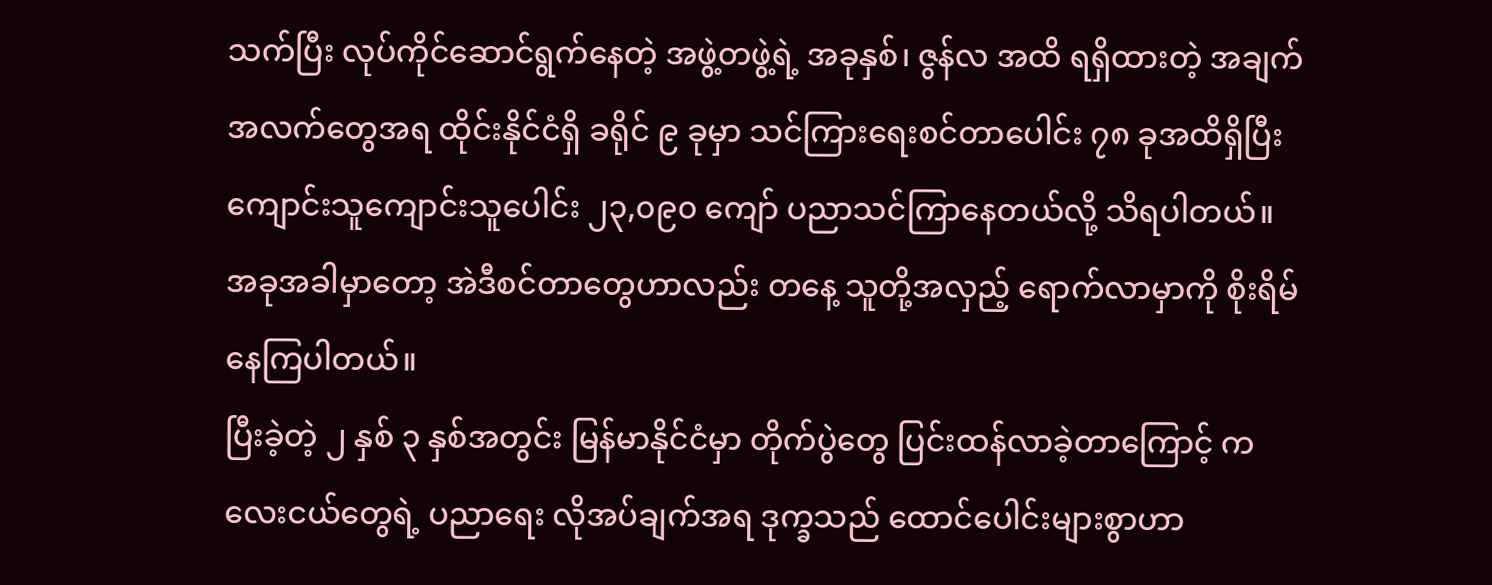သက်ပြီး လုပ်ကိုင်ဆောင်ရွက်နေတဲ့ အဖွဲ့တဖွဲ့ရဲ့ အခုနှစ်၊ ဇွန်လ အထိ ရရှိထားတဲ့ အချက်အလက်တွေအရ ထိုင်းနိုင်ငံရှိ ခရိုင် ၉ ခုမှာ သင်ကြားရေးစင်တာပေါင်း ၇၈ ခုအထိရှိပြီး ကျောင်းသူကျောင်းသူပေါင်း ၂၃,၀၉၀ ကျော် ပညာသင်ကြာနေတယ်လို့ သိရပါတယ်။ အခုအခါမှာတော့ အဲဒီစင်တာတွေဟာလည်း တနေ့ သူတို့အလှည့် ရောက်လာမှာကို စိုးရိမ်နေကြပါတယ်။
ပြီးခဲ့တဲ့ ၂ နှစ် ၃ နှစ်အတွင်း မြန်မာနိုင်ငံမှာ တိုက်ပွဲတွေ ပြင်းထန်လာခဲ့တာကြောင့် ကလေးငယ်တွေရဲ့ ပညာရေး လိုအပ်ချက်အရ ဒုက္ခသည် ထောင်ပေါင်းများစွာဟာ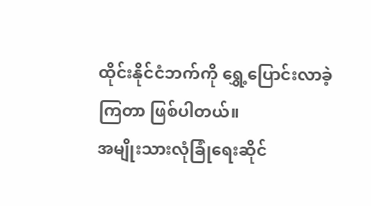ထိုင်းနိုင်ငံဘက်ကို ရွှေ့ပြောင်းလာခဲ့ကြတာ ဖြစ်ပါတယ်။
အမျိုးသားလုံခြုံရေးဆိုင်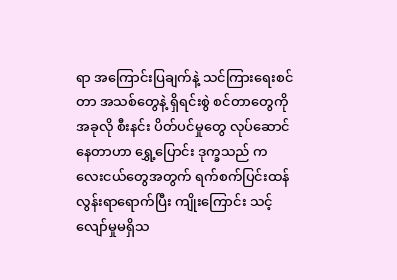ရာ အကြောင်းပြချက်နဲ့ သင်ကြားရေးစင်တာ အသစ်တွေနဲ့ ရှိရင်းစွဲ စင်တာတွေကို အခုလို စီးနင်း ပိတ်ပင်မှုတွေ လုပ်ဆောင်နေတာဟာ ရွှေ့ပြောင်း ဒုက္ခသည် ကလေးငယ်တွေအတွက် ရက်စက်ပြင်းထန် လွန်းရာရောက်ပြီး ကျိုးကြောင်း သင့်လျော်မှုမရှိသ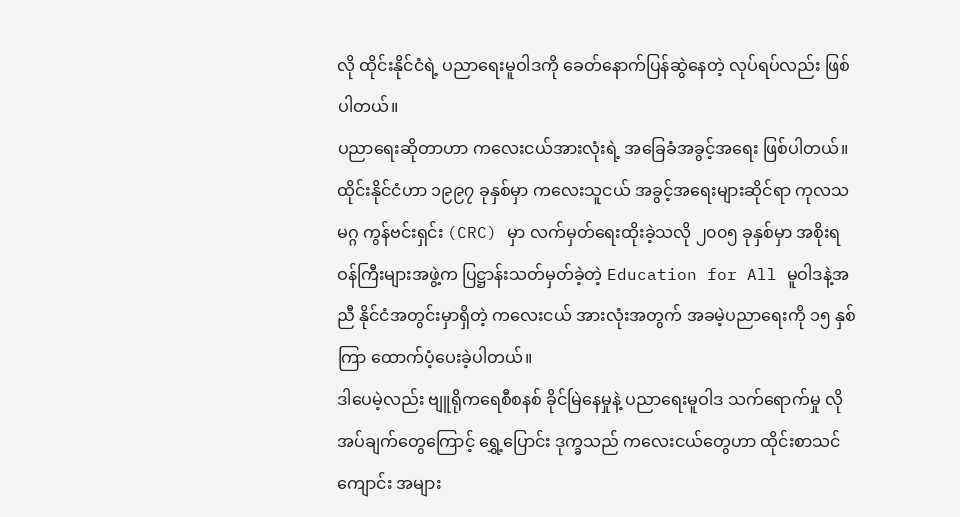လို ထိုင်းနိုင်ငံရဲ့ ပညာရေးမူဝါဒကို ခေတ်နောက်ပြန်ဆွဲနေတဲ့ လုပ်ရပ်လည်း ဖြစ်ပါတယ်။
ပညာရေးဆိုတာဟာ ကလေးငယ်အားလုံးရဲ့ အခြေခံအခွင့်အရေး ဖြစ်ပါတယ်။ ထိုင်းနိုင်ငံဟာ ၁၉၉၇ ခုနှစ်မှာ ကလေးသူငယ် အခွင့်အရေးများဆိုင်ရာ ကုလသမဂ္ဂ ကွန်ဗင်းရှင်း (CRC) မှာ လက်မှတ်ရေးထိုးခဲ့သလို ၂၀၀၅ ခုနှစ်မှာ အစိုးရဝန်ကြီးများအဖွဲ့က ပြဋ္ဌာန်းသတ်မှတ်ခဲ့တဲ့ Education for All မူဝါဒနဲ့အညီ နိုင်ငံအတွင်းမှာရှိတဲ့ ကလေးငယ် အားလုံးအတွက် အခမဲ့ပညာရေးကို ၁၅ နှစ်ကြာ ထောက်ပံ့ပေးခဲ့ပါတယ်။
ဒါပေမဲ့လည်း ဗျူရိုကရေစီစနစ် ခိုင်မြဲနေမှုနဲ့ ပညာရေးမူဝါဒ သက်ရောက်မှု လိုအပ်ချက်တွေကြောင့် ရွှေ့ပြောင်း ဒုက္ခသည် ကလေးငယ်တွေဟာ ထိုင်းစာသင်ကျောင်း အများ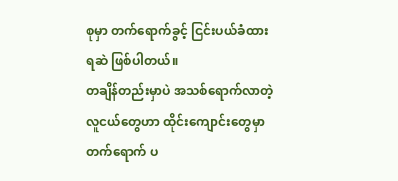စုမှာ တက်ရောက်ခွင့် ငြင်းပယ်ခံထားရဆဲ ဖြစ်ပါတယ်။
တချိန်တည်းမှာပဲ အသစ်ရောက်လာတဲ့ လူငယ်တွေဟာ ထိုင်းကျောင်းတွေမှာ တက်ရောက် ပ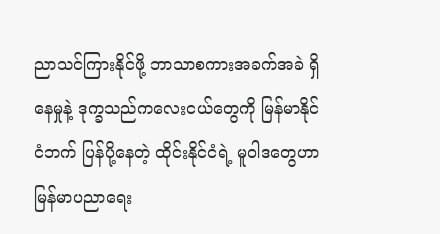ညာသင်ကြားနိုင်ဖို့ ဘာသာစကားအခက်အခဲ ရှိနေမှုနဲ့ ဒုက္ခသည်ကလေးငယ်တွေကို မြန်မာနိုင်ငံဘက် ပြန်ပို့နေတဲ့ ထိုင်းနိုင်ငံရဲ့ မူဝါဒတွေဟာ မြန်မာပညာရေး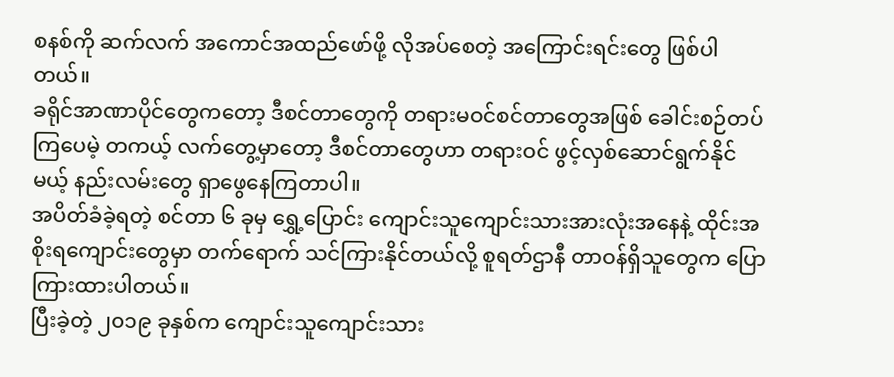စနစ်ကို ဆက်လက် အကောင်အထည်ဖော်ဖို့ လိုအပ်စေတဲ့ အကြောင်းရင်းတွေ ဖြစ်ပါတယ်။
ခရိုင်အာဏာပိုင်တွေကတော့ ဒီစင်တာတွေကို တရားမဝင်စင်တာတွေအဖြစ် ခေါင်းစဉ်တပ်ကြပေမဲ့ တကယ့် လက်တွေ့မှာတော့ ဒီစင်တာတွေဟာ တရားဝင် ဖွင့်လှစ်ဆောင်ရွက်နိုင်မယ့် နည်းလမ်းတွေ ရှာဖွေနေကြတာပါ။
အပိတ်ခံခဲ့ရတဲ့ စင်တာ ၆ ခုမှ ရွှေ့ပြောင်း ကျောင်းသူကျောင်းသားအားလုံးအနေနဲ့ ထိုင်းအစိုးရကျောင်းတွေမှာ တက်ရောက် သင်ကြားနိုင်တယ်လို့ စူရတ်ဌာနီ တာဝန်ရှိသူတွေက ပြောကြားထားပါတယ်။
ပြီးခဲ့တဲ့ ၂၀၁၉ ခုနှစ်က ကျောင်းသူကျောင်းသား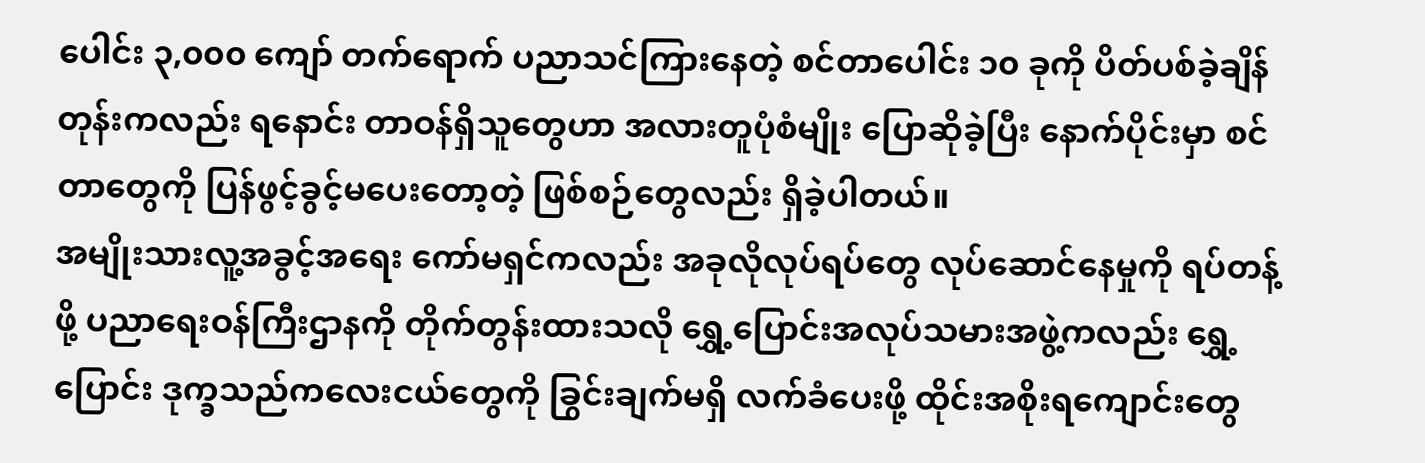ပေါင်း ၃,၀၀၀ ကျော် တက်ရောက် ပညာသင်ကြားနေတဲ့ စင်တာပေါင်း ၁၀ ခုကို ပိတ်ပစ်ခဲ့ချိန်တုန်းကလည်း ရနောင်း တာဝန်ရှိသူတွေဟာ အလားတူပုံစံမျိုး ပြောဆိုခဲ့ပြီး နောက်ပိုင်းမှာ စင်တာတွေကို ပြန်ဖွင့်ခွင့်မပေးတော့တဲ့ ဖြစ်စဉ်တွေလည်း ရှိခဲ့ပါတယ်။
အမျိုးသားလူ့အခွင့်အရေး ကော်မရှင်ကလည်း အခုလိုလုပ်ရပ်တွေ လုပ်ဆောင်နေမှုကို ရပ်တန့်ဖို့ ပညာရေးဝန်ကြီးဌာနကို တိုက်တွန်းထားသလို ရွှေ့ပြောင်းအလုပ်သမားအဖွဲ့ကလည်း ရွှေ့ပြောင်း ဒုက္ခသည်ကလေးငယ်တွေကို ခြွင်းချက်မရှိ လက်ခံပေးဖို့ ထိုင်းအစိုးရကျောင်းတွေ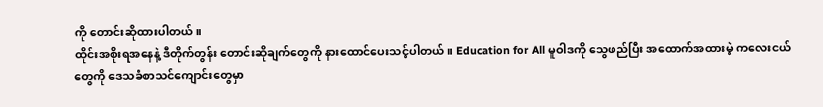ကို တောင်းဆိုထားပါတယ်။
ထိုင်းအစိုးရအနေနဲ့ ဒီတိုက်တွန်း တောင်းဆိုချက်တွေကို နားထောင်ပေးသင့်ပါတယ်။ Education for All မူဝါဒကို သွေဖည်ပြီး အထောက်အထားမဲ့ ကလေးငယ်တွေကို ဒေသခံစာသင်ကျောင်းတွေမှာ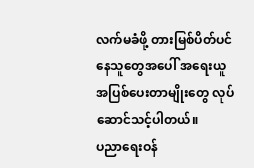လက်မခံဖို့ တားမြစ်ပိတ်ပင်နေသူတွေအပေါ် အရေးယူ အပြစ်ပေးတာမျိုးတွေ လုပ်ဆောင်သင့်ပါတယ်။
ပညာရေးဝန်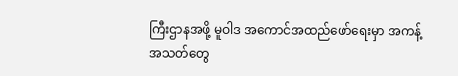ကြီးဌာနအဖို့ မူဝါဒ အကောင်အထည်ဖော်ရေးမှာ အကန့်အသတ်တွေ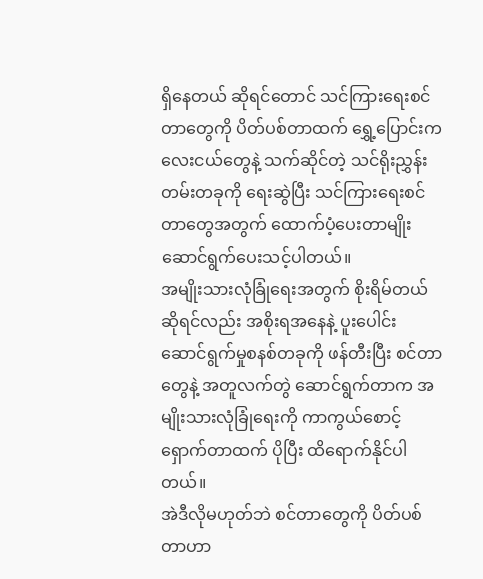ရှိနေတယ် ဆိုရင်တောင် သင်ကြားရေးစင်တာတွေကို ပိတ်ပစ်တာထက် ရွှေ့ပြောင်းကလေးငယ်တွေနဲ့ သက်ဆိုင်တဲ့ သင်ရိုးညွှန်းတမ်းတခုကို ရေးဆွဲပြီး သင်ကြားရေးစင်တာတွေအတွက် ထောက်ပံ့ပေးတာမျိုး ဆောင်ရွက်ပေးသင့်ပါတယ်။
အမျိုးသားလုံခြုံရေးအတွက် စိုးရိမ်တယ်ဆိုရင်လည်း အစိုးရအနေနဲ့ ပူးပေါင်း ဆောင်ရွက်မှုစနစ်တခုကို ဖန်တီးပြီး စင်တာတွေနဲ့ အတူလက်တွဲ ဆောင်ရွက်တာက အမျိုးသားလုံခြုံရေးကို ကာကွယ်စောင့်ရှောက်တာထက် ပိုပြီး ထိရောက်နိုင်ပါတယ်။
အဲဒီလိုမဟုတ်ဘဲ စင်တာတွေကို ပိတ်ပစ်တာဟာ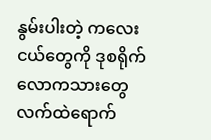နွမ်းပါးတဲ့ ကလေးငယ်တွေကို ဒုစရိုက်လောကသားတွေ လက်ထဲရောက်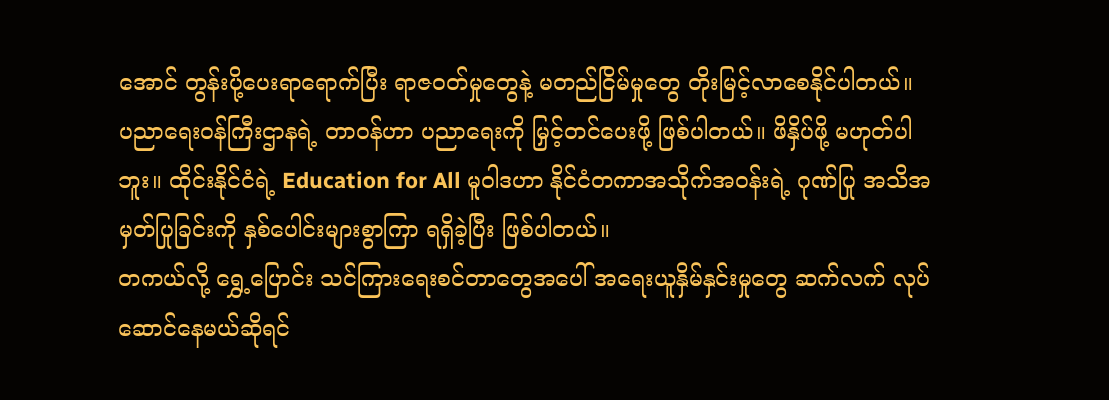အောင် တွန်းပို့ပေးရာရောက်ပြီး ရာဇဝတ်မှုတွေနဲ့ မတည်ငြိမ်မှုတွေ တိုးမြင့်လာစေနိုင်ပါတယ်။
ပညာရေးဝန်ကြီးဌာနရဲ့ တာဝန်ဟာ ပညာရေးကို မြှင့်တင်ပေးဖို့ ဖြစ်ပါတယ်။ ဖိနှိပ်ဖို့ မဟုတ်ပါဘူး။ ထိုင်းနိုင်ငံရဲ့ Education for All မူဝါဒဟာ နိုင်ငံတကာအသိုက်အဝန်းရဲ့ ဂုဏ်ပြု အသိအမှတ်ပြုခြင်းကို နှစ်ပေါင်းများစွာကြာ ရရှိခဲ့ပြီး ဖြစ်ပါတယ်။
တကယ်လို့ ရွှေ့ပြောင်း သင်ကြားရေးစင်တာတွေအပေါ် အရေးယူနှိမ်နှင်းမှုတွေ ဆက်လက် လုပ်ဆောင်နေမယ်ဆိုရင်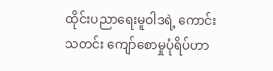ထိုင်းပညာရေးမူဝါဒရဲ့ ကောင်းသတင်း ကျော်စောမှုပုံရိပ်ဟာ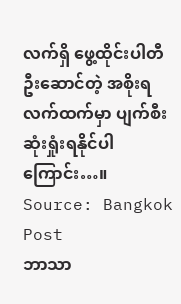လက်ရှိ ဖွေ့ထိုင်းပါတီ ဦးဆောင်တဲ့ အစိုးရလက်ထက်မှာ ပျက်စီး ဆုံးရှုံးရနိုင်ပါကြောင်း…။
Source: Bangkok Post
ဘာသာ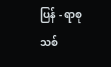ပြန် - ရာစုသစ်